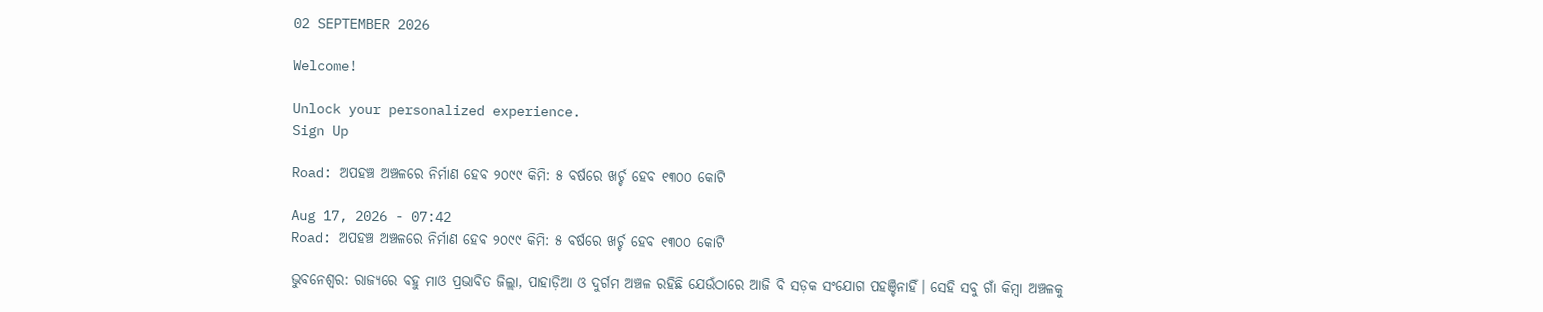02 SEPTEMBER 2026

Welcome!

Unlock your personalized experience.
Sign Up

Road: ଅପହଞ୍ଚ ଅଞ୍ଚଳରେ ନିର୍ମାଣ ହେବ ୨୦୯୯ କିମି: ୫ ବର୍ଷରେ ଖର୍ଚ୍ଚ ହେବ ୧୩୦୦ କୋଟି

Aug 17, 2026 - 07:42
Road: ଅପହଞ୍ଚ ଅଞ୍ଚଳରେ ନିର୍ମାଣ ହେବ ୨୦୯୯ କିମି: ୫ ବର୍ଷରେ ଖର୍ଚ୍ଚ ହେବ ୧୩୦୦ କୋଟି

ଭୁବନେଶ୍ବର: ରାଜ୍ୟରେ ବହୁ ମାଓ ପ୍ରଭାବିତ ଜିଲ୍ଲା, ପାହାଡ଼ିଆ ଓ ଦୁର୍ଗମ ଅଞ୍ଚଳ ରହିଛି ଯେଉଁଠାରେ ଆଜି ବି ସଡ଼କ ସଂଯୋଗ ପହଞ୍ଚିନାହିଁ। ସେହି ସବୁ ଗାଁ କିମ୍ବା ଅଞ୍ଚଳକୁ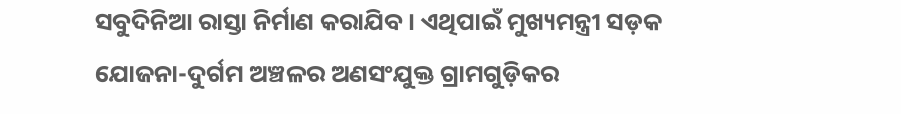ସବୁଦିନିଆ ରାସ୍ତା ନିର୍ମାଣ କରାଯିବ। ଏଥିପାଇଁ ମୁଖ୍ୟମନ୍ତ୍ରୀ ସଡ଼କ ଯୋଜନା-ଦୁର୍ଗମ ଅଞ୍ଚଳର ଅଣସଂଯୁକ୍ତ ଗ୍ରାମଗୁଡ଼ିକର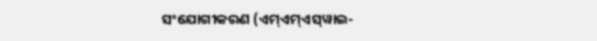ସଂଯୋଗୀକରଣ (ଏମ୍‌ଏମ୍‌ଏସ୍‌ୱାଇ-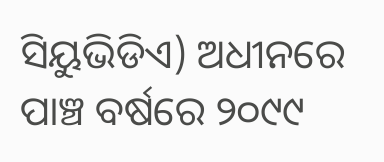ସିୟୁଭିଡିଏ) ଅଧୀନରେ ପାଞ୍ଚ ବର୍ଷରେ ୨୦୯୯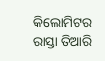କିଲୋମିଟର ରାସ୍ତା ତିଆରି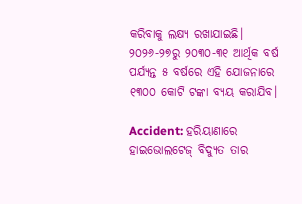କରିବାକୁ ଲକ୍ଷ୍ୟ ରଖାଯାଇଛି। ୨୦୨୬-୨୭ରୁ ୨୦୩୦-୩୧ ଆର୍ଥିକ ବର୍ଷ ପର୍ଯ୍ୟନ୍ତ ୫ ବର୍ଷରେ ଏହି ଯୋଜନାରେ ୧୩୦୦ କୋଟି ଟଙ୍କା ବ୍ୟୟ କରାଯିବ।

Accident: ହରିୟାଣାରେ ହାଇଭୋଲଟେଜ୍‌ ବିଦ୍ୟୁତ ତାର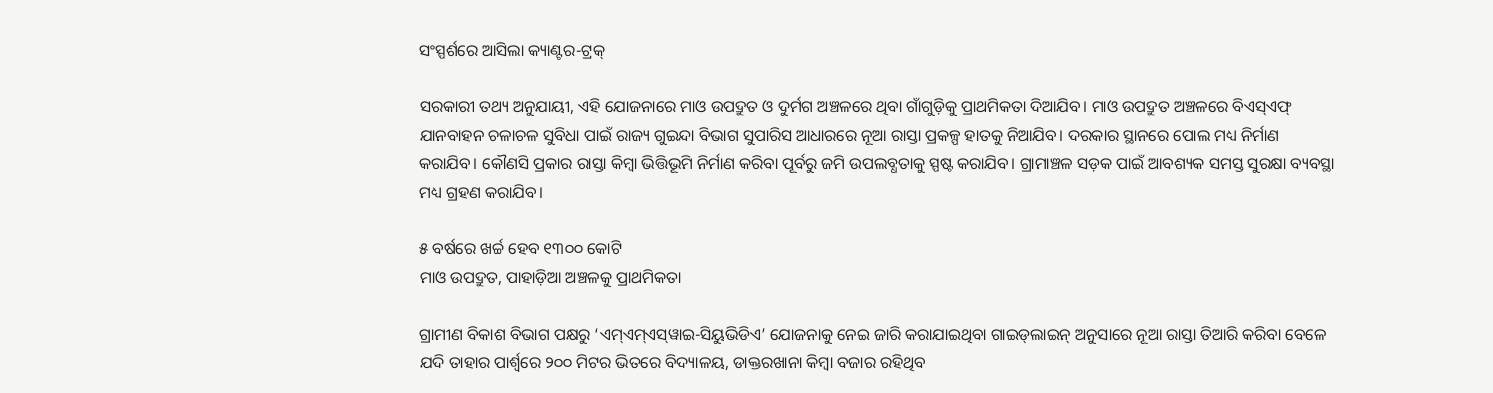ସଂସ୍ପର୍ଶରେ ଆସିଲା କ୍ୟାଣ୍ଟର-ଟ୍ରକ୍‌‌

ସରକାରୀ ତଥ୍ୟ ଅନୁଯାୟୀ, ଏହି ଯୋଜନାରେ ମାଓ ଉପଦ୍ରୁତ ଓ ଦୁର୍ମଗ ଅଞ୍ଚଳରେ ଥିବା ଗାଁଗୁଡ଼ିକୁ ପ୍ରାଥମିକତା ଦିଆଯିବ। ମାଓ ଉପଦ୍ରୁତ ଅଞ୍ଚଳରେ ବିଏସ୍‌ଏଫ୍‌ ଯାନବାହନ ଚଳାଚଳ ସୁବିଧା ପାଇଁ ରାଜ୍ୟ ଗୁଇନ୍ଦା ବିଭାଗ ସୁପାରିସ ଆଧାରରେ ନୂଆ ରାସ୍ତା ପ୍ରକଳ୍ପ ହାତକୁ ନିଆଯିବ। ଦରକାର ସ୍ଥାନରେ ପୋଲ ମଧ୍ୟ ନିର୍ମାଣ କରାଯିବ। କୌଣସି ପ୍ରକାର ରାସ୍ତା କିମ୍ବା ଭିତ୍ତିଭୂମି ନିର୍ମାଣ କରିବା ପୂର୍ବରୁ ଜମି ଉପଲବ୍ଧତାକୁ ସ୍ପଷ୍ଟ କରାଯିବ। ଗ୍ରାମାଞ୍ଚଳ ସଡ଼କ ପାଇଁ ଆବଶ୍ୟକ ସମସ୍ତ ସୁରକ୍ଷା ବ୍ୟବସ୍ଥା ମଧ୍ୟ ଗ୍ରହଣ କରାଯିବ।

୫ ବର୍ଷରେ ଖର୍ଚ୍ଚ ହେବ ୧୩୦୦ କୋଟି
ମାଓ ଉପଦ୍ରୁତ, ପାହାଡ଼ିଆ ଅଞ୍ଚଳକୁ ପ୍ରାଥମିକତା

ଗ୍ରାମୀଣ ବିକାଶ ବିଭାଗ ପକ୍ଷରୁ ‘ଏମ୍‌ଏମ୍‌ଏସ୍‌ୱାଇ-ସିୟୁଭିଡିଏ’ ଯୋଜନାକୁ ନେଇ ଜାରି କରାଯାଇଥିବା ଗାଇଡ୍‌ଲାଇନ୍‌ ଅନୁସାରେ ନୂଆ ରାସ୍ତା ତିଆରି କରିବା ବେଳେ ଯଦି ତାହାର ପାର୍ଶ୍ବରେ ୨୦୦ ମିଟର ଭିତରେ ବିଦ୍ୟାଳୟ, ଡାକ୍ତରଖାନା କିମ୍ବା ବଜାର ରହିଥିବ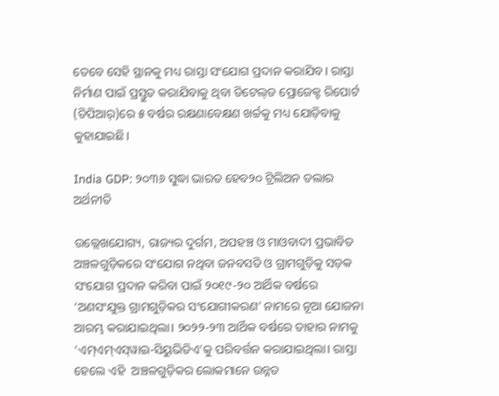ତେବେ ସେହି ସ୍ଥାନକୁ ମଧ୍ୟ ରାସ୍ତା ସଂଯୋଗ ପ୍ରଦାନ କରାଯିବ। ରାସ୍ତା ନିର୍ମାଣ ପାଇଁ ପ୍ରସ୍ତୁତ କରାଯିବାକୁ ଥିବା ଡିଟେଲ୍‌ଡ ପ୍ରୋଜେକ୍ଟ ରିପୋର୍ଟ (ଡିପିଆର୍‌)ରେ ୫ ବର୍ଷର ରକ୍ଷଣାବେକ୍ଷଣ ଖର୍ଚ୍ଚକୁ ମଧ୍ୟ ଯୋଡ଼ିବାକୁ କୁହାଯାଇଛି।

India GDP: ୨୦୩୬ ସୁଦ୍ଧା ଭାରତ ହେବ୨୦ ଟ୍ରିଲିଅନ ଡଲାର ଅର୍ଥନୀତି

ଉଲ୍ଲେଖଯୋଗ୍ୟ, ରାଜ୍ୟର ଦୁର୍ଗମ, ଅପହଞ୍ଚ ଓ ମାଓବାଦୀ ପ୍ରଭାବିତ ଅଞ୍ଚଳଗୁଡ଼ିକରେ ସଂଯୋଗ ନଥିବା ଜନବସତି ଓ ଗ୍ରାମଗୁଡ଼ିକୁ ସଡ଼କ ସଂଯୋଗ ପ୍ରଦାନ କରିବା ପାଇଁ ୨୦୧୯-୨୦ ଆର୍ଥିକ ବର୍ଷରେ ‘ଅଣସଂଯୁକ୍ତ ଗ୍ରାମଗୁଡ଼ିକର ସଂଯୋଗୀକରଣ’ ନାମରେ ନୂଆ ଯୋଜନା ଆରମ୍ଭ କରାଯାଇଥିଲା। ୨୦୨୨-୨୩ ଆର୍ଥିକ ବର୍ଷରେ ତାହାର ନାମକୁ ‘ଏମ୍‌ଏମ୍‌ଏସ୍‌ୱାଇ-ସିୟୁଭିଡିଏ’କୁ ପରିବର୍ତ୍ତନ କରାଯାଇଥିଲା। ରାସ୍ତା ହେଲେ ଏହି  ଅଞ୍ଚଳଗୁଡ଼ିକର ଲୋକମାନେ ଉନ୍ନତ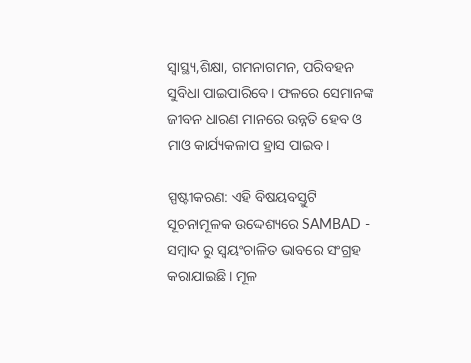ସ୍ବାସ୍ଥ୍ୟ,ଶିକ୍ଷା, ଗମନାଗମନ, ପରିବହନ ସୁବିଧା ପାଇପାରିବେ। ଫଳରେ ସେମାନଙ୍କ ଜୀବନ ଧାରଣ ମାନରେ ଉନ୍ନତି ହେବ ଓ ମାଓ କାର୍ଯ୍ୟକଳାପ ହ୍ରାସ ପାଇବ।

ସ୍ପଷ୍ଟୀକରଣ: ଏହି ବିଷୟବସ୍ତୁଟି ସୂଚନାମୂଳକ ଉଦ୍ଦେଶ୍ୟରେ SAMBAD - ସମ୍ବାଦ ରୁ ସ୍ୱୟଂଚାଳିତ ଭାବରେ ସଂଗ୍ରହ କରାଯାଇଛି। ମୂଳ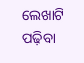ଲେଖାଟି ପଢ଼ିବା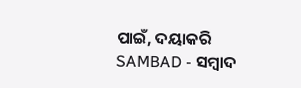ପାଇଁ, ଦୟାକରି SAMBAD - ସମ୍ବାଦ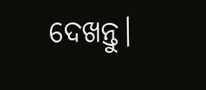ଦେଖନ୍ତୁ।